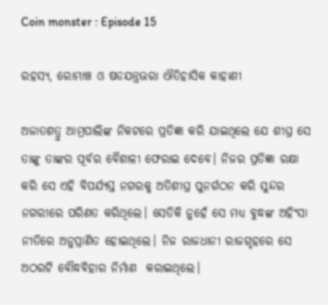Coin monster : Episode 15

ରହସ୍ୟ, ରୋମାଞ୍ଚ ଓ ଷଡଯନ୍ତ୍ରଭରା ଐତିହାସିକ କାହାଣୀ

ଅଜାତଶତ୍ରୁ ଆମ୍ରପାଲିଙ୍କ ନିକଟରେ ପ୍ରତିଜ୍ଞା କରି ଯାଇଥିଲେ ଯେ ଶୀଘ୍ର ସେ ତାଙ୍କୁ ତାଙ୍କର ପୂର୍ବର ବୈଶାଳୀ ଫେରାଇ ଦେବେ। ନିଜର ପ୍ରତିଜ୍ଞା ରକ୍ଷା କରି ସେ ଏହି ବିପର୍ଯ୍ୟସ୍ତ ନଗରକୁ ଅତିଶୀଘ୍ର ପୁନର୍ଗଠନ କରି ସୁନ୍ଦର ନଗରୀରେ ପରିଣତ କରିଥିଲେ। ସେତିକି ନୁହେଁ ସେ ମଧ୍ୟ ବୁଦ୍ଧଙ୍କ ଅହିଂସା ନୀତିରେ ଅନୁପ୍ରାଣିତ ହୋଇଥିଲେ। ନିଜ ରାଜଧାନୀ ରାଜଗୃହରେ ସେ ଅଠରଟି ବୌଦ୍ଧବିହାର ନିର୍ମାଣ  କରାଇଥିଲେ।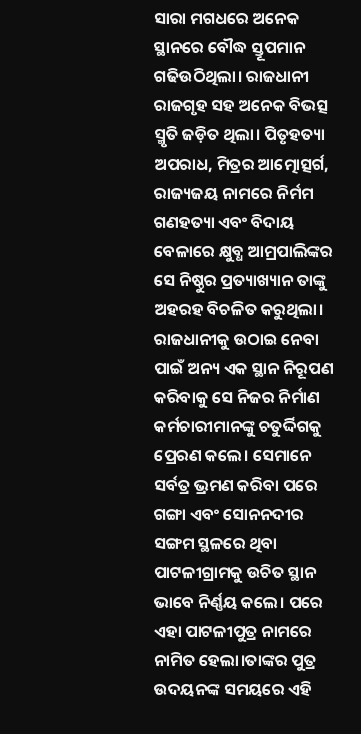ସାରା ମଗଧରେ ଅନେକ ସ୍ଥାନରେ ବୌଦ୍ଧ ସ୍ତୂପମାନ ଗଢିଉଠିଥିଲା। ରାଜଧାନୀ ରାଜଗୃହ ସହ ଅନେକ ବିଭତ୍ସ ସ୍ମୃତି ଜଡ଼ିତ ଥିଲା। ପିତୃହତ୍ୟା ଅପରାଧ, ମିତ୍ରର ଆତ୍ମୋତ୍ସର୍ଗ, ରାଜ୍ୟଜୟ ନାମରେ ନିର୍ମମ ଗଣହତ୍ୟା ଏବଂ ବିଦାୟ ବେଳାରେ କ୍ଷୁବ୍ଧ ଆମ୍ରପାଲିଙ୍କର ସେ ନିଷ୍ଠୁର ପ୍ରତ୍ୟାଖ୍ୟାନ ତାଙ୍କୁ ଅହରହ ବିଚଳିତ କରୁଥିଲା। ରାଜଧାନୀକୁ ଉଠାଇ ନେବା ପାଇଁ ଅନ୍ୟ ଏକ ସ୍ଥାନ ନିରୂପଣ କରିବାକୁ ସେ ନିଜର ନିର୍ମାଣ କର୍ମଚାରୀମାନଙ୍କୁ ଚତୁର୍ଦ୍ଦିଗକୁ ପ୍ରେରଣ କଲେ। ସେମାନେ ସର୍ବତ୍ର ଭ୍ରମଣ କରିବା ପରେ ଗଙ୍ଗା ଏବଂ ସୋନନଦୀର ସଙ୍ଗମ ସ୍ଥଳରେ ଥିବା ପାଟଳୀଗ୍ରାମକୁ ଉଚିତ ସ୍ଥାନ ଭାବେ ନିର୍ଣ୍ଣୟ କଲେ। ପରେ ଏହା ପାଟଳୀପୁତ୍ର ନାମରେ ନାମିତ ହେଲା।ତାଙ୍କର ପୁତ୍ର ଉଦୟନଙ୍କ ସମୟରେ ଏହି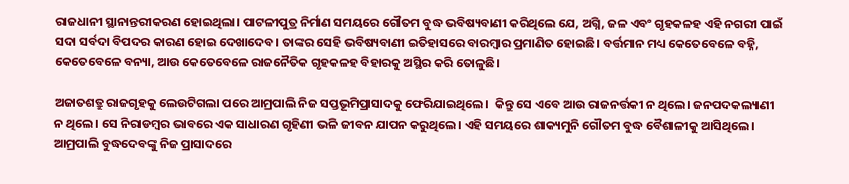ରାଜଧାନୀ ସ୍ଥାନାନ୍ତରୀକରଣ ହୋଇଥିଲା। ପାଟଳୀପୁତ୍ର ନିର୍ମାଣ ସମୟରେ ଗୌତମ ବୁଦ୍ଧ ଭବିଷ୍ୟବାଣୀ କରିଥିଲେ ଯେ, ଅଗ୍ନି, ଜଳ ଏବଂ ଗୃହକଳହ ଏହି ନଗରୀ ପାଇଁ ସଦା ସର୍ବଦା ବିପଦର କାରଣ ହୋଇ ଦେଖାଦେବ। ତାଙ୍କର ସେହି ଭବିଷ୍ୟବାଣୀ ଇତିହାସରେ ବାରମ୍ବାର ପ୍ରମାଣିତ ହୋଇଛି। ବର୍ତ୍ତମାନ ମଧ୍ୟ କେତେବେଳେ ବହ୍ନି, କେତେବେଳେ ବନ୍ୟା, ଆଉ କେତେବେଳେ ରାଜନୈତିକ ଗୃହକଳହ ବିହାରକୁ ଅସ୍ଥିର କରି ତୋଳୁଛି।

ଅଜାତଶତ୍ରୁ ରାଜଗୃହକୁ ଲେଉଟିଗଲା ପରେ ଆମ୍ରପାଲି ନିଜ ସପ୍ତଭୂମିପ୍ରାସାଦକୁ ଫେରିଯାଇଥିଲେ।  କିନ୍ତୁ ସେ ଏବେ ଆଉ ରାଜନର୍ତ୍ତକୀ ନ ଥିଲେ। ଜନପଦକଲ୍ୟାଣୀ ନ ଥିଲେ। ସେ ନିରାଡମ୍ବର ଭାବରେ ଏକ ସାଧାରଣ ଗୃହିଣୀ ଭଳି ଜୀବନ ଯାପନ କରୁଥିଲେ। ଏହି ସମୟରେ ଶାକ୍ୟମୁନି ଗୌତମ ବୁଦ୍ଧ ବୈଶାଳୀକୁ ଆସିଥିଲେ। ଆମ୍ରପାଲି ବୁଦ୍ଧଦେବଙ୍କୁ ନିଜ ପ୍ରାସାଦରେ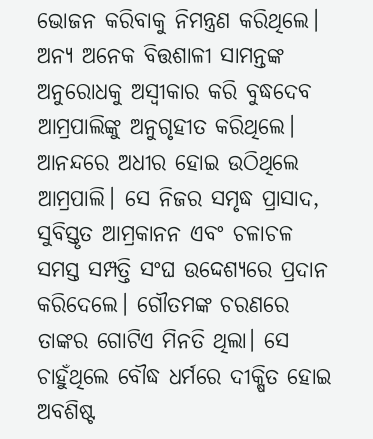ଭୋଜନ କରିବାକୁ ନିମନ୍ତ୍ରଣ କରିଥିଲେ। ଅନ୍ୟ ଅନେକ ବିତ୍ତଶାଳୀ ସାମନ୍ତଙ୍କ ଅନୁରୋଧକୁ ଅସ୍ଵୀକାର କରି ବୁଦ୍ଧଦେବ ଆମ୍ରପାଲିଙ୍କୁ ଅନୁଗୃହୀତ କରିଥିଲେ। ଆନନ୍ଦରେ ଅଧୀର ହୋଇ ଉଠିଥିଲେ ଆମ୍ରପାଲି। ସେ ନିଜର ସମୃଦ୍ଧ ପ୍ରାସାଦ, ସୁବିସ୍ତୃତ ଆମ୍ରକାନନ ଏବଂ ଚଳାଚଳ ସମସ୍ତ ସମ୍ପତ୍ତି ସଂଘ ଉଦ୍ଦେଶ୍ୟରେ ପ୍ରଦାନ କରିଦେଲେ। ଗୌତମଙ୍କ ଚରଣରେ ତାଙ୍କର ଗୋଟିଏ ମିନତି ଥିଲା। ସେ ଚାହୁଁଥିଲେ ବୌଦ୍ଧ ଧର୍ମରେ ଦୀକ୍ଷିତ ହୋଇ ଅବଶିଷ୍ଟ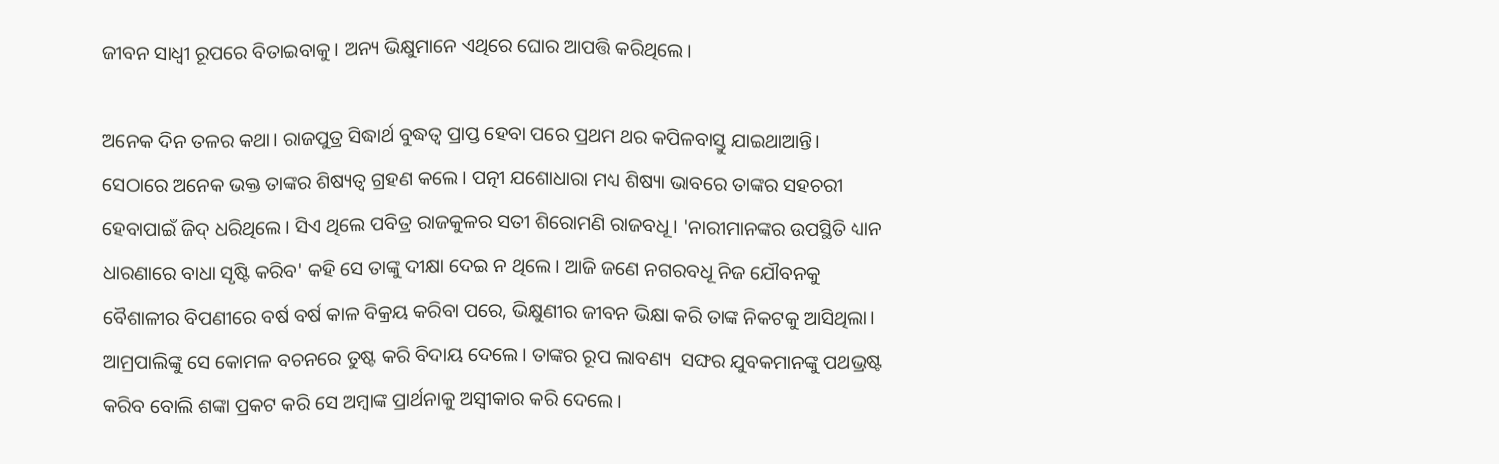ଜୀବନ ସାଧ୍ଵୀ ରୂପରେ ବିତାଇବାକୁ। ଅନ୍ୟ ଭିକ୍ଷୁମାନେ ଏଥିରେ ଘୋର ଆପତ୍ତି କରିଥିଲେ।

ଅନେକ ଦିନ ତଳର କଥା। ରାଜପୁତ୍ର ସିଦ୍ଧାର୍ଥ ବୁଦ୍ଧତ୍ଵ ପ୍ରାପ୍ତ ହେବା ପରେ ପ୍ରଥମ ଥର କପିଳବାସ୍ତୁ ଯାଇଥାଆନ୍ତି। ସେଠାରେ ଅନେକ ଭକ୍ତ ତାଙ୍କର ଶିଷ୍ୟତ୍ଵ ଗ୍ରହଣ କଲେ। ପତ୍ନୀ ଯଶୋଧାରା ମଧ୍ୟ ଶିଷ୍ୟା ଭାବରେ ତାଙ୍କର ସହଚରୀ ହେବାପାଇଁ ଜିଦ୍ ଧରିଥିଲେ। ସିଏ ଥିଲେ ପବିତ୍ର ରାଜକୁଳର ସତୀ ଶିରୋମଣି ରାଜବଧୂ। 'ନାରୀମାନଙ୍କର ଉପସ୍ଥିତି ଧ୍ୟାନ ଧାରଣାରେ ବାଧା ସୃଷ୍ଟି କରିବ' କହି ସେ ତାଙ୍କୁ ଦୀକ୍ଷା ଦେଇ ନ ଥିଲେ। ଆଜି ଜଣେ ନଗରବଧୂ ନିଜ ଯୌବନକୁ ବୈଶାଳୀର ବିପଣୀରେ ବର୍ଷ ବର୍ଷ କାଳ ବିକ୍ରୟ କରିବା ପରେ, ଭିକ୍ଷୁଣୀର ଜୀବନ ଭିକ୍ଷା କରି ତାଙ୍କ ନିକଟକୁ ଆସିଥିଲା। ଆମ୍ରପାଲିଙ୍କୁ ସେ କୋମଳ ବଚନରେ ତୁଷ୍ଟ କରି ବିଦାୟ ଦେଲେ। ତାଙ୍କର ରୂପ ଲାବଣ୍ୟ  ସଙ୍ଘର ଯୁବକମାନଙ୍କୁ ପଥଭ୍ରଷ୍ଟ କରିବ ବୋଲି ଶଙ୍କା ପ୍ରକଟ କରି ସେ ଅମ୍ବାଙ୍କ ପ୍ରାର୍ଥନାକୁ ଅସ୍ଵୀକାର କରି ଦେଲେ।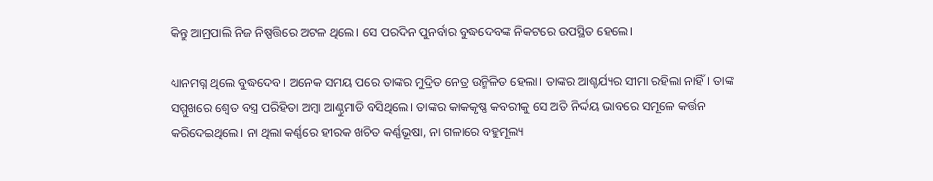କିନ୍ତୁ ଆମ୍ରପାଲି ନିଜ ନିଷ୍ପତ୍ତିରେ ଅଟଳ ଥିଲେ। ସେ ପରଦିନ ପୁନର୍ବାର ବୁଦ୍ଧଦେବଙ୍କ ନିକଟରେ ଉପସ୍ଥିତ ହେଲେ।

ଧ୍ୟାନମଗ୍ନ ଥିଲେ ବୁଦ୍ଧଦେବ। ଅନେକ ସମୟ ପରେ ତାଙ୍କର ମୁଦ୍ରିତ ନେତ୍ର ଉନ୍ମିଳିତ ହେଲା। ତାଙ୍କର ଆଶ୍ଚର୍ଯ୍ୟର ସୀମା ରହିଲା ନାହିଁ। ତାଙ୍କ ସମ୍ମୁଖରେ ଶ୍ଵେତ ବସ୍ତ୍ର ପରିହିତା ଅମ୍ବା ଆଣ୍ଠୁମାଡି ବସିଥିଲେ। ତାଙ୍କର କାକକୃଷ୍ଣ କବରୀକୁ ସେ ଅତି ନିର୍ଦ୍ଦୟ ଭାବରେ ସମୂଳେ କର୍ତ୍ତନ କରିଦେଇଥିଲେ। ନା ଥିଲା କର୍ଣ୍ଣରେ ହୀରକ ଖଚିତ କର୍ଣ୍ଣଭୂଷା, ନା ଗଳାରେ ବହୁମୂଲ୍ୟ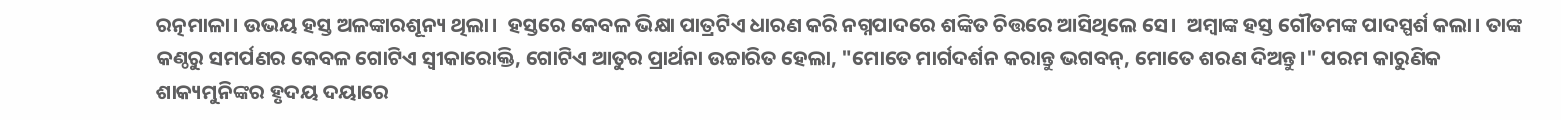ରତ୍ନମାଳା। ଉଭୟ ହସ୍ତ ଅଳଙ୍କାରଶୂନ୍ୟ ଥିଲା।  ହସ୍ତରେ କେବଳ ଭିକ୍ଷା ପାତ୍ରଟିଏ ଧାରଣ କରି ନଗ୍ନପାଦରେ ଶଙ୍କିତ ଚିତ୍ତରେ ଆସିଥିଲେ ସେ।  ଅମ୍ବାଙ୍କ ହସ୍ତ ଗୌତମଙ୍କ ପାଦସ୍ପର୍ଶ କଲା। ତାଙ୍କ କଣ୍ଠରୁ ସମର୍ପଣର କେବଳ ଗୋଟିଏ ସ୍ଵୀକାରୋକ୍ତି, ଗୋଟିଏ ଆତୁର ପ୍ରାର୍ଥନା ଉଚ୍ଚାରିତ ହେଲା, "ମୋତେ ମାର୍ଗଦର୍ଶନ କରାନ୍ତୁ ଭଗବନ୍, ମୋତେ ଶରଣ ଦିଅନ୍ତୁ।" ପରମ କାରୁଣିକ ଶାକ୍ୟମୁନିଙ୍କର ହୃଦୟ ଦୟାରେ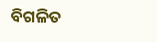ବିଗଳିତ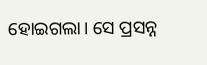ହୋଇଗଲା। ସେ ପ୍ରସନ୍ନ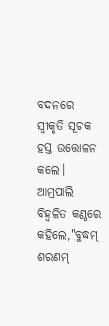ବଦନରେ ସ୍ୱୀକୃତି ସୂଚକ ହସ୍ତ ଉତ୍ତୋଳନ କଲେ। ଆମ୍ରପାଲି ବିହ୍ଵଳିତ କଣ୍ଠରେ କହିଲେ,"ବୁଦ୍ଧମ୍ ଶରଣମ୍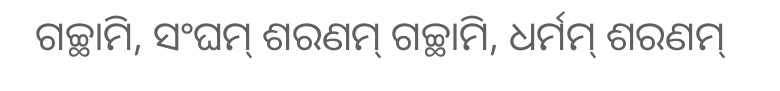ଗଚ୍ଛାମି, ସଂଘମ୍ ଶରଣମ୍ ଗଚ୍ଛାମି, ଧର୍ମମ୍ ଶରଣମ୍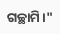ଗଚ୍ଛାମି।"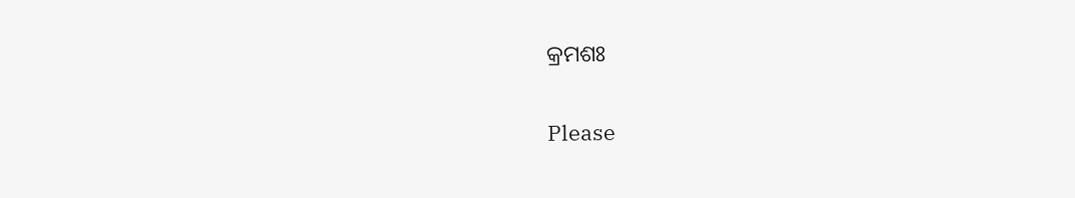କ୍ରମଶଃ

Please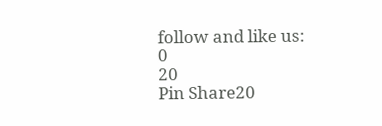follow and like us:
0
20
Pin Share20